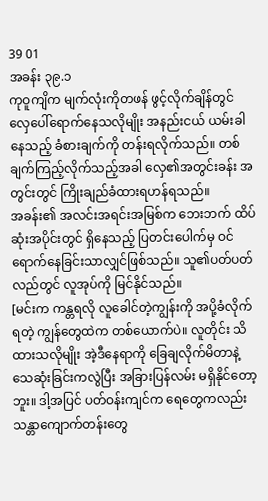39 01
အခန်း ၃၉.၁
ကုဝူကျိက မျက်လုံးကိုတဖန် ဖွင့်လိုက်ချိန်တွင် လှေပေါ်ရောက်နေသလိုမျိုး အနည်းငယ် ယမ်းခါနေသည့် ခံစားချက်ကို တန်းရလိုက်သည်။ တစ်ချက်ကြည့်လိုက်သည့်အခါ လှေ၏အတွင်းခန်း အတွင်းတွင် ကြိုးချည်ခံထားရဟန်ရသည်။
အခန်း၏ အလင်းအရင်းအမြစ်က ဘေးဘက် ထိပ်ဆုံးအပိုင်းတွင် ရှိနေသည့် ပြတင်းပေါက်မှ ဝင်ရောက်နေခြင်းသာလျှင်ဖြစ်သည်။ သူ၏ပတ်ပတ်လည်တွင် လူအုပ်ကို မြင်နိုင်သည်။
[မင်းက ကန္တရလို လူခေါင်တဲ့ကျွန်းကို အပို့ခံလိုက်ရတဲ့ ကျွန်တွေထဲက တစ်ယောက်ပဲ။ လူတိုင်း သိထားသလိုမျိုး အဲ့ဒီနေရာကို ခြေချလိုက်မိတာနဲ့ သေဆုံးခြင်းကလွဲပြီး အခြားပြန်လမ်း မရှိနိုင်တော့ဘူး။ ဒါ့အပြင် ပတ်ဝန်းကျင်က ရေတွေကလည်း သန္တာကျောက်တန်းတွေ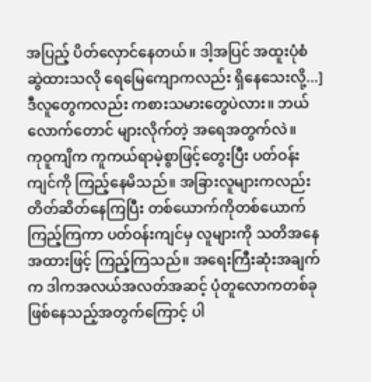အပြည့် ပိတ်လှောင်နေတယ်။ ဒါ့အပြင် အထူးပုံစံဆွဲထားသလို ရေမြေကျောကလည်း ရှိနေသေးလို့...]
ဒီလူတွေကလည်း ကစားသမားတွေပဲလား။ ဘယ်လောက်တောင် များလိုက်တဲ့ အရေအတွက်လဲ။
ကုဝူကျိက ကူကယ်ရာမဲ့စွာဖြင့်တွေးပြီး ပတ်ဝန်းကျင်ကို ကြည့်နေမိသည်။ အခြားလူများကလည်း တိတ်ဆိတ်နေကြပြီး တစ်ယောက်ကိုတစ်ယောက် ကြည့်ကြကာ ပတ်ဝန်းကျင်မှ လူများကို သတိအနေအထားဖြင့် ကြည့်ကြသည်။ အရေးကြီးဆုံးအချက်က ဒါကအလယ်အလတ်အဆင့် ပုံတူလောကတစ်ခု ဖြစ်နေသည့်အတွက်ကြောင့် ပါ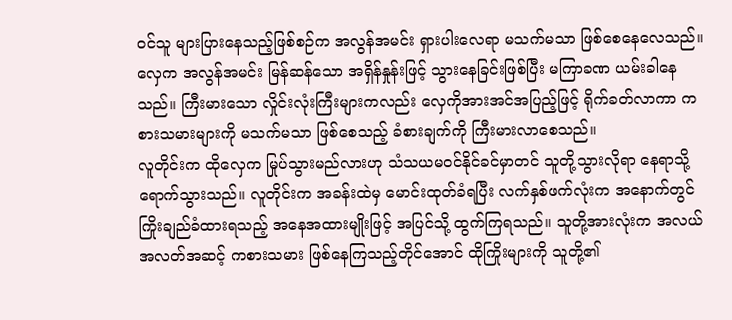ဝင်သူ များပြားနေသည့်ဖြစ်စဉ်က အလွန်အမင်း ရှားပါးလေရာ မသက်မသာ ဖြစ်စေနေလေသည်။
လှေက အလွန်အမင်း မြန်ဆန်သော အရှိန်နှုန်းဖြင့် သွားနေခြင်းဖြစ်ပြီး မကြာခဏ ယမ်းခါနေသည်။ ကြီးမားသော လှိုင်းလုံးကြီးများကလည်း လှေကိုအားအင်အပြည့်ဖြင့် ရိုက်ခတ်လာကာ ကစားသမားများကို မသက်မသာ ဖြစ်စေသည့် ခံစားချက်ကို ကြီးမားလာစေသည်။
လူတိုင်းက ထိုလှေက မြုပ်သွားမည်လားဟု သံသယမဝင်နိုင်ခင်မှာတင် သူတို့သွားလိုရာ နေရာသို့ ရောက်သွားသည်။ လူတိုင်းက အခန်းထဲမှ မောင်းထုတ်ခံရပြီး လက်နှစ်ဖက်လုံးက အနောက်တွင် ကြိုးချည်ခံထားရသည့် အနေအထားမျိုးဖြင့် အပြင်သို့ ထွက်ကြရသည်။ သူတို့အားလုံးက အလယ်အလတ်အဆင့် ကစားသမား ဖြစ်နေကြသည့်တိုင်အောင် ထိုကြိုးများကို သူတို့၏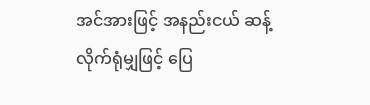အင်အားဖြင့် အနည်းငယ် ဆန့်လိုက်ရုံမျှဖြင့် ပြေ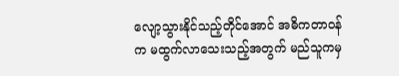လျော့သွားနိုင်သည့်တိုင်အောင် အဓိကတာဝန်က မထွက်လာသေးသည့်အတွက် မည်သူကမှ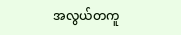အလွယ်တကူ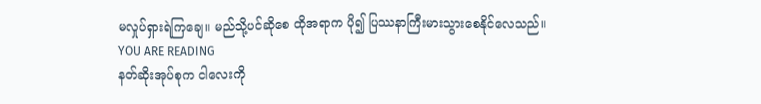မလှုပ်ရှားရဲကြချေ။ မည်သို့ပင်ဆိုစေ ထိုအရာက ပို၍ ပြဿနာကြီးမားသွားစေနိုင်လေသည်။
YOU ARE READING
နတ်ဆိုးအုပ်စုက ငါလေးကို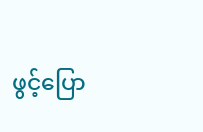ဖွင့်ပြော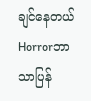ချင်နေတယ်
Horrorဘာသာပြန်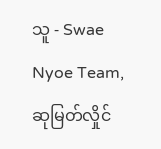သူ - Swae Nyoe Team, ဆုမြတ်လှိုင်